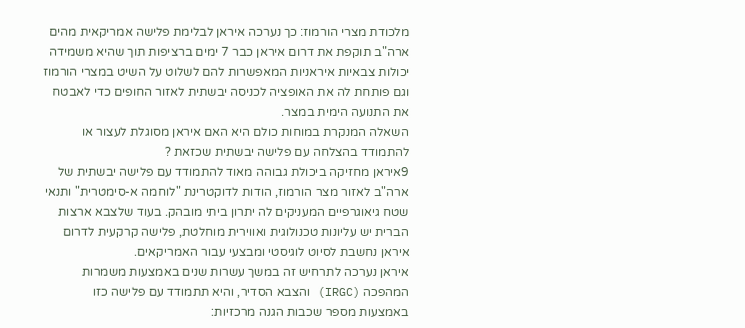מלכודת מצרי הורמוז: כך נערכה איראן לבלימת פלישה אמריקאית מהים
ארה"ב תוקפת את דרום איראן כבר 7 ימים ברציפות תוך שהיא משמידה יכולות צבאיות איראניות המאפשרות להם לשלוט על השיט במצרי הורמוז וגם פותחת לה את האופציה לכניסה יבשתית לאזור החופים כדי לאבטח את התנועה הימית במצר.
השאלה המנקרת במוחות כולם היא האם איראן מסוגלת לעצור או להתמודד בהצלחה עם פלישה יבשתית שכזאת ?
9איראן מחזיקה ביכולת גבוהה מאוד להתמודד עם פלישה יבשתית של ארה"ב לאזור מצר הורמוז, הודות לדוקטרינת "לוחמה א-סימטרית" ותנאי שטח גיאוגרפיים המעניקים לה יתרון ביתי מובהק. בעוד שלצבא ארצות הברית יש עליונות טכנולוגית ואווירית מוחלטת, פלישה קרקעית לדרום איראן נחשבת לסיוט לוגיסטי ומבצעי עבור האמריקאים.
איראן נערכה לתרחיש זה במשך עשרות שנים באמצעות משמרות המהפכה (IRGC) והצבא הסדיר, והיא תתמודד עם פלישה כזו באמצעות מספר שכבות הגנה מרכזיות: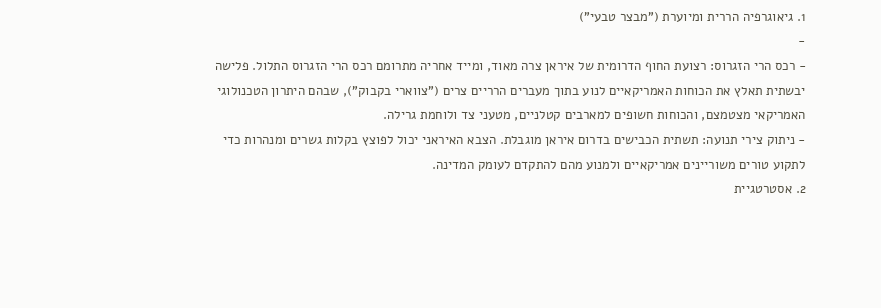1. גיאוגרפיה הררית ומיוערת ("מבצר טבעי")
-
- רכס הרי הזגרוס: רצועת החוף הדרומית של איראן צרה מאוד, ומייד אחריה מתרומם רכס הרי הזגרוס התלול. פלישה יבשתית תאלץ את הכוחות האמריקאיים לנוע בתוך מעברים הרריים צרים ("צווארי בקבוק"), שבהם היתרון הטכנולוגי האמריקאי מצטמצם, והכוחות חשופים למארבים קטלניים, מטעני צד ולוחמת גרילה.
- ניתוק צירי תנועה: תשתית הכבישים בדרום איראן מוגבלת. הצבא האיראני יכול לפוצץ בקלות גשרים ומנהרות כדי לתקוע טורים משוריינים אמריקאיים ולמנוע מהם להתקדם לעומק המדינה.
2. אסטרטגיית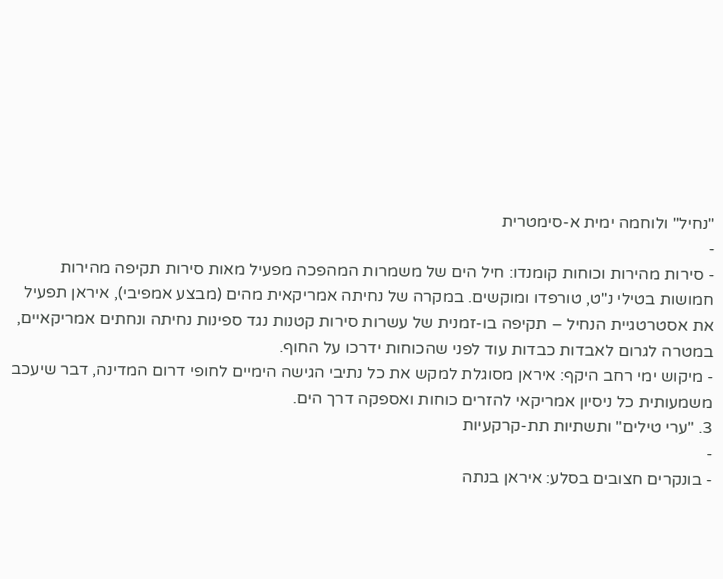"נחיל" ולוחמה ימית א-סימטרית
-
- סירות מהירות וכוחות קומנדו: חיל הים של משמרות המהפכה מפעיל מאות סירות תקיפה מהירות חמושות בטילי נ"ט, טורפדו ומוקשים. במקרה של נחיתה אמריקאית מהים (מבצע אמפיבי), איראן תפעיל את אסטרטגיית הנחיל – תקיפה בו-זמנית של עשרות סירות קטנות נגד ספינות נחיתה ונחתים אמריקאיים, במטרה לגרום לאבדות כבדות עוד לפני שהכוחות ידרכו על החוף.
- מיקוש ימי רחב היקף: איראן מסוגלת למקש את כל נתיבי הגישה הימיים לחופי דרום המדינה, דבר שיעכב משמעותית כל ניסיון אמריקאי להזרים כוחות ואספקה דרך הים.
3. "ערי טילים" ותשתיות תת-קרקעיות
-
- בונקרים חצובים בסלע: איראן בנתה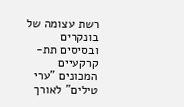רשת עצומה של בונקרים ובסיסים תת-קרקעיים המכונים "ערי טילים" לאורך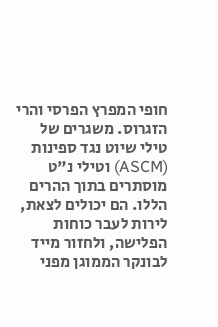חופי המפרץ הפרסי והרי הזגרוס. משגרים של טילי שיוט נגד ספינות (ASCM) וטילי נ"ט מוסתרים בתוך ההרים הללו. הם יכולים לצאת, לירות לעבר כוחות הפלישה, ולחזור מייד לבונקר הממוגן מפני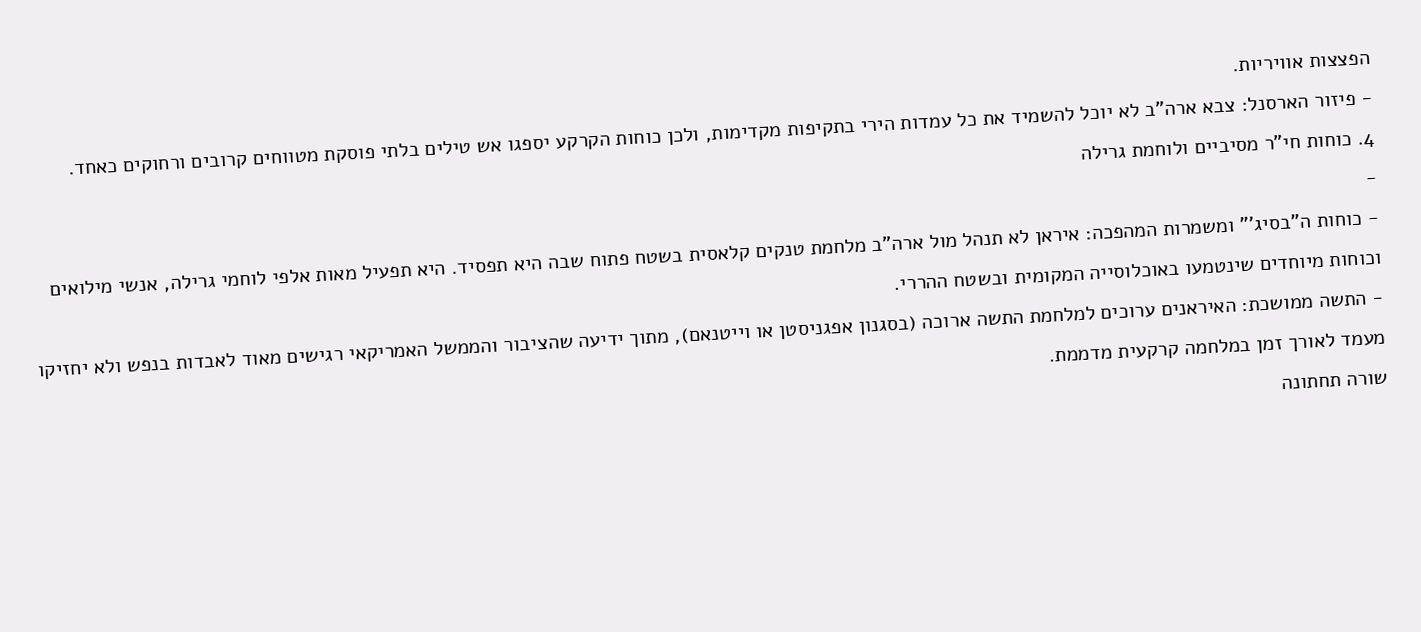הפצצות אוויריות.
- פיזור הארסנל: צבא ארה"ב לא יוכל להשמיד את כל עמדות הירי בתקיפות מקדימות, ולכן כוחות הקרקע יספגו אש טילים בלתי פוסקת מטווחים קרובים ורחוקים כאחד.
4. כוחות חי"ר מסיביים ולוחמת גרילה
-
- כוחות ה"בסיג'" ומשמרות המהפכה: איראן לא תנהל מול ארה"ב מלחמת טנקים קלאסית בשטח פתוח שבה היא תפסיד. היא תפעיל מאות אלפי לוחמי גרילה, אנשי מילואים וכוחות מיוחדים שינטמעו באוכלוסייה המקומית ובשטח ההררי.
- התשה ממושכת: האיראנים ערוכים למלחמת התשה ארוכה (בסגנון אפגניסטן או וייטנאם), מתוך ידיעה שהציבור והממשל האמריקאי רגישים מאוד לאבדות בנפש ולא יחזיקו מעמד לאורך זמן במלחמה קרקעית מדממת.
שורה תחתונה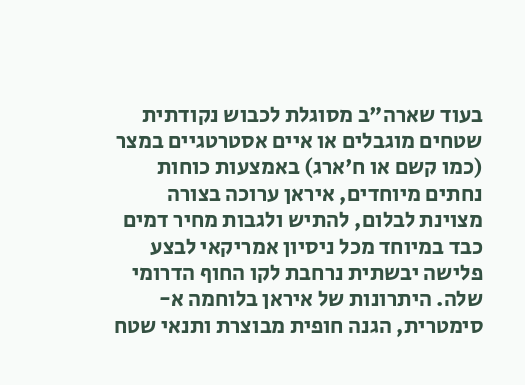בעוד שארה"ב מסוגלת לכבוש נקודתית שטחים מוגבלים או איים אסטרטגיים במצר (כמו קשם או ח'ארג) באמצעות כוחות נחתים מיוחדים, איראן ערוכה בצורה מצוינת לבלום, להתיש ולגבות מחיר דמים כבד במיוחד מכל ניסיון אמריקאי לבצע פלישה יבשתית נרחבת לקו החוף הדרומי שלה. היתרונות של איראן בלוחמה א-סימטרית, הגנה חופית מבוצרת ותנאי שטח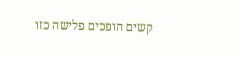קשים הופכים פלישה כזו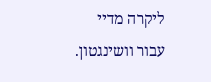ליקרה מדיי עבור וושינגטון.